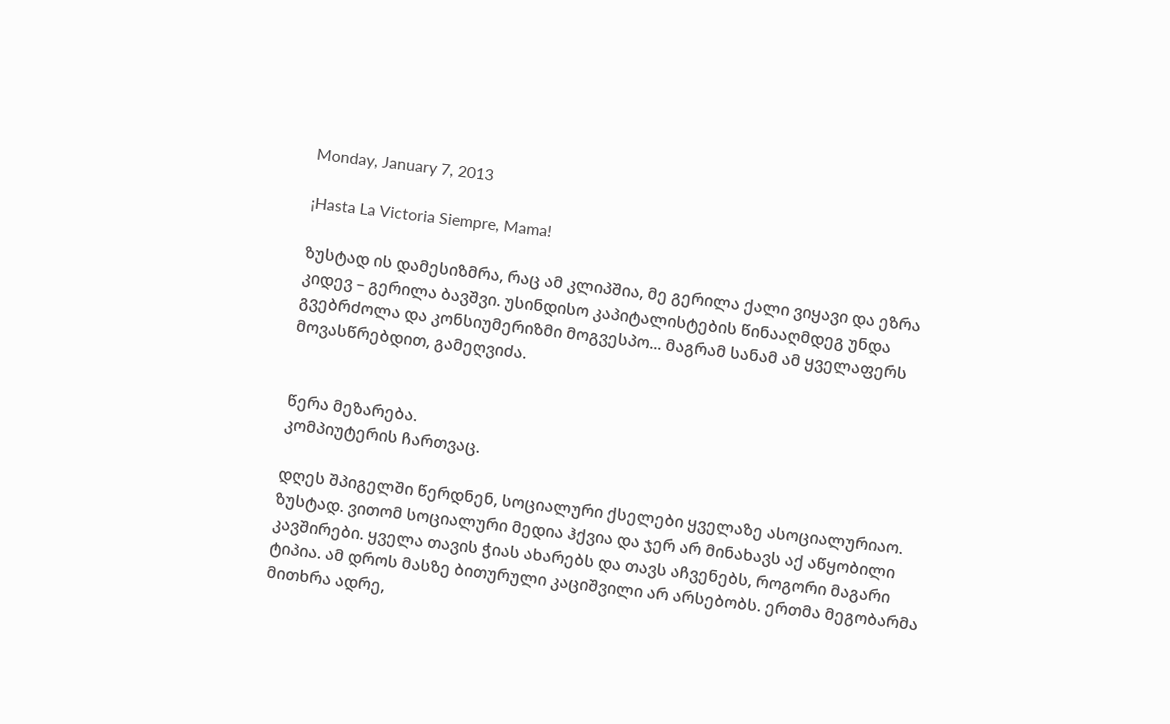Monday, January 7, 2013

¡Hasta La Victoria Siempre, Mama!

ზუსტად ის დამესიზმრა, რაც ამ კლიპშია, მე გერილა ქალი ვიყავი და ეზრა კიდევ – გერილა ბავშვი. უსინდისო კაპიტალისტების წინააღმდეგ უნდა გვებრძოლა და კონსიუმერიზმი მოგვესპო... მაგრამ სანამ ამ ყველაფერს მოვასწრებდით, გამეღვიძა.


წერა მეზარება.
კომპიუტერის ჩართვაც.

დღეს შპიგელში წერდნენ, სოციალური ქსელები ყველაზე ასოციალურიაო. ზუსტად. ვითომ სოციალური მედია ჰქვია და ჯერ არ მინახავს აქ აწყობილი კავშირები. ყველა თავის ჭიას ახარებს და თავს აჩვენებს, როგორი მაგარი ტიპია. ამ დროს მასზე ბითურული კაციშვილი არ არსებობს. ერთმა მეგობარმა მითხრა ადრე,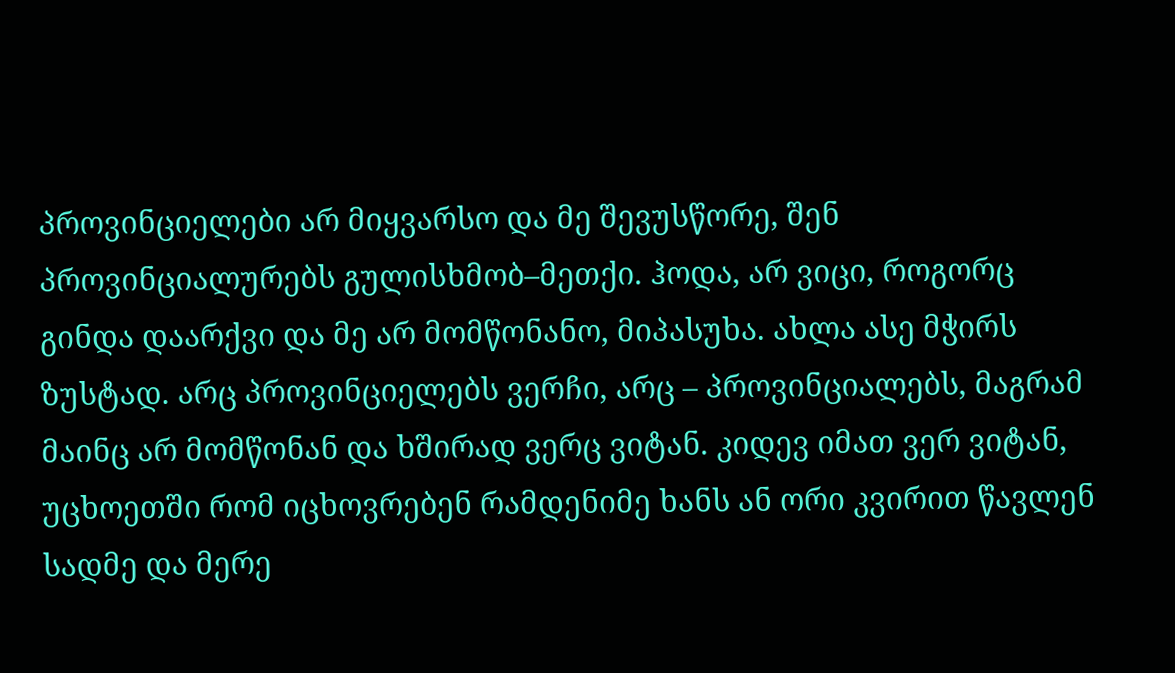პროვინციელები არ მიყვარსო და მე შევუსწორე, შენ პროვინციალურებს გულისხმობ–მეთქი. ჰოდა, არ ვიცი, როგორც გინდა დაარქვი და მე არ მომწონანო, მიპასუხა. ახლა ასე მჭირს ზუსტად. არც პროვინციელებს ვერჩი, არც – პროვინციალებს, მაგრამ მაინც არ მომწონან და ხშირად ვერც ვიტან. კიდევ იმათ ვერ ვიტან, უცხოეთში რომ იცხოვრებენ რამდენიმე ხანს ან ორი კვირით წავლენ სადმე და მერე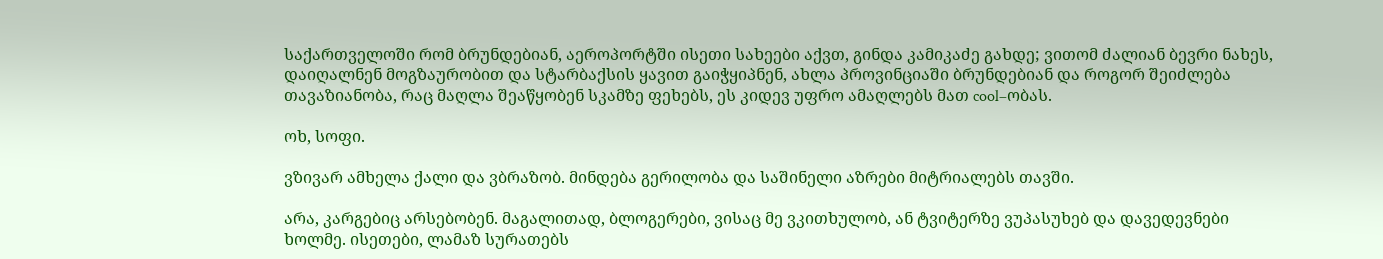საქართველოში რომ ბრუნდებიან, აეროპორტში ისეთი სახეები აქვთ, გინდა კამიკაძე გახდე; ვითომ ძალიან ბევრი ნახეს, დაიღალნენ მოგზაურობით და სტარბაქსის ყავით გაიჭყიპნენ, ახლა პროვინციაში ბრუნდებიან და როგორ შეიძლება თავაზიანობა, რაც მაღლა შეაწყობენ სკამზე ფეხებს, ეს კიდევ უფრო ამაღლებს მათ cool–ობას.

ოხ, სოფი.

ვზივარ ამხელა ქალი და ვბრაზობ. მინდება გერილობა და საშინელი აზრები მიტრიალებს თავში.

არა, კარგებიც არსებობენ. მაგალითად, ბლოგერები, ვისაც მე ვკითხულობ, ან ტვიტერზე ვუპასუხებ და დავედევნები ხოლმე. ისეთები, ლამაზ სურათებს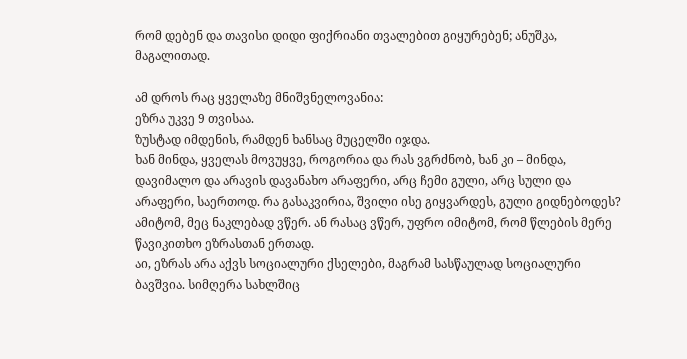რომ დებენ და თავისი დიდი ფიქრიანი თვალებით გიყურებენ; ანუშკა, მაგალითად.

ამ დროს რაც ყველაზე მნიშვნელოვანია:
ეზრა უკვე 9 თვისაა.
ზუსტად იმდენის, რამდენ ხანსაც მუცელში იჯდა.
ხან მინდა, ყველას მოვუყვე, როგორია და რას ვგრძნობ, ხან კი – მინდა, დავიმალო და არავის დავანახო არაფერი, არც ჩემი გული, არც სული და არაფერი, საერთოდ. რა გასაკვირია, შვილი ისე გიყვარდეს, გული გიდნებოდეს?
ამიტომ, მეც ნაკლებად ვწერ. ან რასაც ვწერ, უფრო იმიტომ, რომ წლების მერე წავიკითხო ეზრასთან ერთად.
აი, ეზრას არა აქვს სოციალური ქსელები, მაგრამ სასწაულად სოციალური ბავშვია. სიმღერა სახლშიც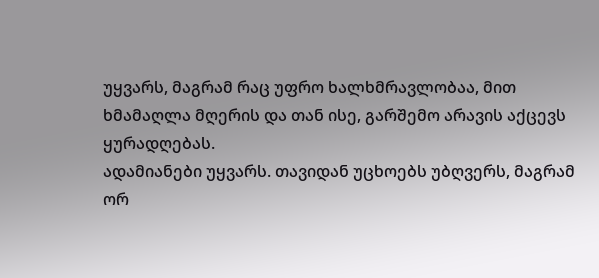უყვარს, მაგრამ რაც უფრო ხალხმრავლობაა, მით ხმამაღლა მღერის და თან ისე, გარშემო არავის აქცევს ყურადღებას.
ადამიანები უყვარს. თავიდან უცხოებს უბღვერს, მაგრამ ორ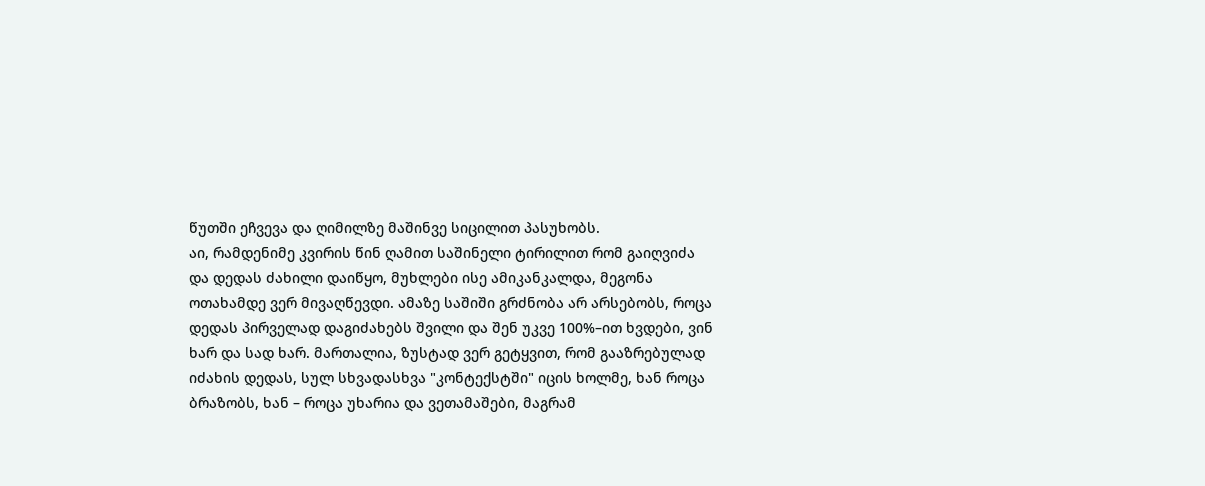წუთში ეჩვევა და ღიმილზე მაშინვე სიცილით პასუხობს.
აი, რამდენიმე კვირის წინ ღამით საშინელი ტირილით რომ გაიღვიძა და დედას ძახილი დაიწყო, მუხლები ისე ამიკანკალდა, მეგონა ოთახამდე ვერ მივაღწევდი. ამაზე საშიში გრძნობა არ არსებობს, როცა დედას პირველად დაგიძახებს შვილი და შენ უკვე 100%–ით ხვდები, ვინ ხარ და სად ხარ. მართალია, ზუსტად ვერ გეტყვით, რომ გააზრებულად იძახის დედას, სულ სხვადასხვა "კონტექსტში" იცის ხოლმე, ხან როცა ბრაზობს, ხან – როცა უხარია და ვეთამაშები, მაგრამ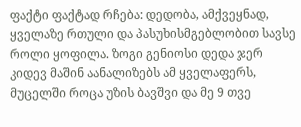ფაქტი ფაქტად რჩება: დედობა, ამქვეყნად, ყველაზე რთული და პასუხისმგებლობით სავსე როლი ყოფილა. ზოგი გენიოსი დედა ჯერ კიდევ მაშინ აანალიზებს ამ ყველაფერს, მუცელში როცა უზის ბავშვი და მე 9 თვე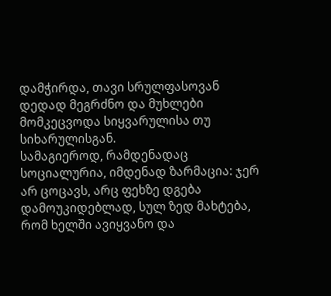დამჭირდა, თავი სრულფასოვან დედად მეგრძნო და მუხლები მომკეცვოდა სიყვარულისა თუ სიხარულისგან.
სამაგიეროდ, რამდენადაც სოციალურია, იმდენად ზარმაცია: ჯერ არ ცოცავს, არც ფეხზე დგება დამოუკიდებლად, სულ ზედ მახტება, რომ ხელში ავიყვანო და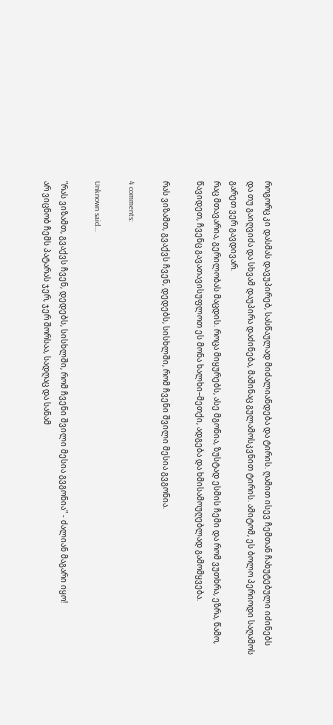როგორც კი დასმას დავუპირებ, სასწაულად მიძალიანდება და ტირის. ღამით ისევ ჩემთან ჩახუტებული იძინებს და თუ გაიღვიძა და სხვამ დაუპირა დაძინება, მაშინაც გულამოსკვნით ტირის. ამიტომ, ეს ბოლო პერიოდი საღამოს გარეთ ვერ გავდივარ.
რაც მთავარია, გერილობას მაცდის. როცა მიყურებს, ასე მგონია, ზუსტად ესმის ჩემი და რომ ვუთხრა, ეზრა, წამო, წავიდეთ, ჩვენც გავათავისუფლოთ ეს მონა ხალხი–მეთქი, ადგება და ხმისამოუღებლად გამომყვება.

რას ვიზამთ, გვაქვს ჩვენ, დედებს, სისხლში, რომ ჩვენი შვილი მესია გვგონია.

4 comments:

Unknown said...

"რას ვიზამთ, გვაქვს ჩვენ, დედებს, სისხლში, რომ ჩვენი შვილი მესია გვგონია" - ძალიან მაგარი იყო!
არ ვიცნობ ჩემს პატარას ჯერ, ჯერ შორსაა, სადღაც და სანამ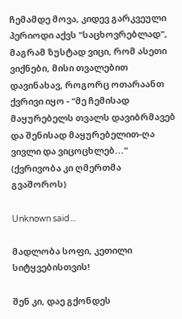ჩემამდე მოვა, კიდევ გარკვეული პერიოდი აქვს "საცხოვრებლად", მაგრამ ზუსტად ვიცი, რომ ასეთი ვიქნები, მისი თვალებით დავინახავ, როგორც ოთარაანთ ქვრივი იყო - "მე ჩემისად მაყურებელს თვალს დავიბრმავებ და შენისად მაყურებელით-ღა ვივლი და ვიცოცხლებ..." (ქვრივობა კი ღმერთმა გვაშოროს)

Unknown said...

მადლობა სოფი, კეთილი სიტყვებისთვის!

შენ კი, დაე გქონდეს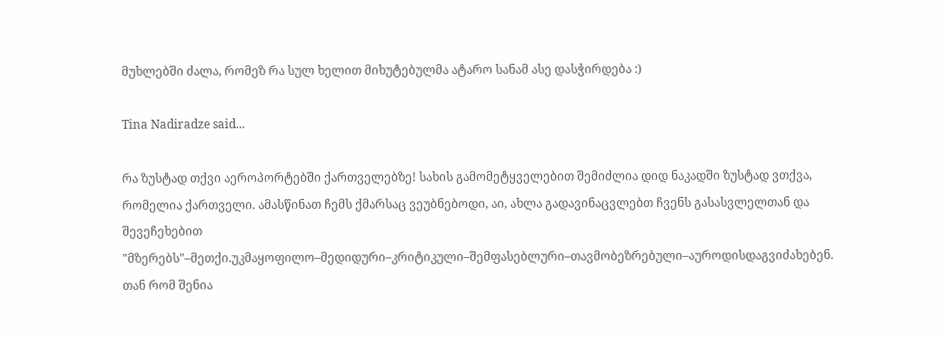მუხლებში ძალა, რომეზ რა სულ ხელით მიხუტებულმა ატარო სანამ ასე დასჭირდება :)

Tina Nadiradze said...

რა ზუსტად თქვი აეროპორტებში ქართველებზე! სახის გამომეტყველებით შემიძლია დიდ ნაკადში ზუსტად ვთქვა, რომელია ქართველი. ამასწინათ ჩემს ქმარსაც ვეუბნებოდი, აი, ახლა გადავინაცვლებთ ჩვენს გასასვლელთან და შევეჩეხებით "მზერებს"–მეთქი.უკმაყოფილო–მედიდური–კრიტიკული–შემფასებლური–თავმობეზრებული–აუროდისდაგვიძახებენ. თან რომ შენია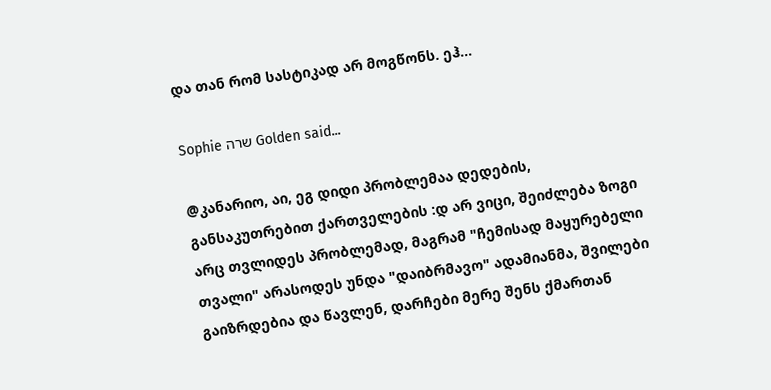და თან რომ სასტიკად არ მოგწონს. ეჰ...

Sophie שרה Golden said...

@კანარიო, აი, ეგ დიდი პრობლემაა დედების, განსაკუთრებით ქართველების :დ არ ვიცი, შეიძლება ზოგი არც თვლიდეს პრობლემად, მაგრამ "ჩემისად მაყურებელი თვალი" არასოდეს უნდა "დაიბრმავო" ადამიანმა, შვილები გაიზრდებია და წავლენ, დარჩები მერე შენს ქმართან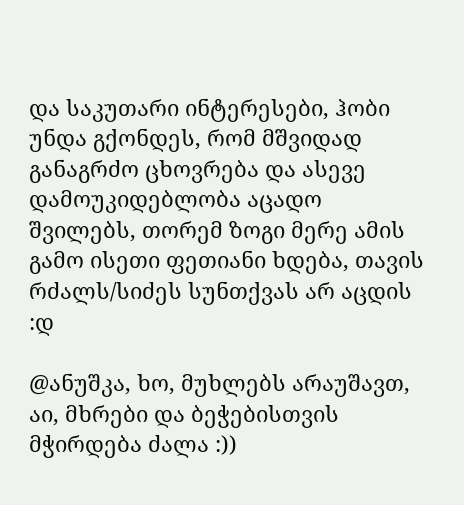და საკუთარი ინტერესები, ჰობი უნდა გქონდეს, რომ მშვიდად განაგრძო ცხოვრება და ასევე დამოუკიდებლობა აცადო შვილებს, თორემ ზოგი მერე ამის გამო ისეთი ფეთიანი ხდება, თავის რძალს/სიძეს სუნთქვას არ აცდის :დ

@ანუშკა, ხო, მუხლებს არაუშავთ, აი, მხრები და ბეჭებისთვის მჭირდება ძალა :))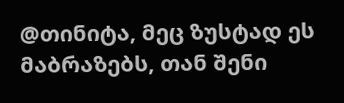@თინიტა, მეც ზუსტად ეს მაბრაზებს, თან შენი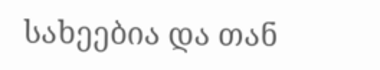სახეებია და თან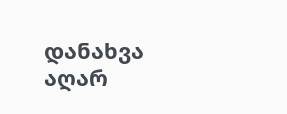დანახვა აღარ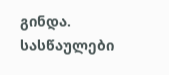გინდა. სასწაულები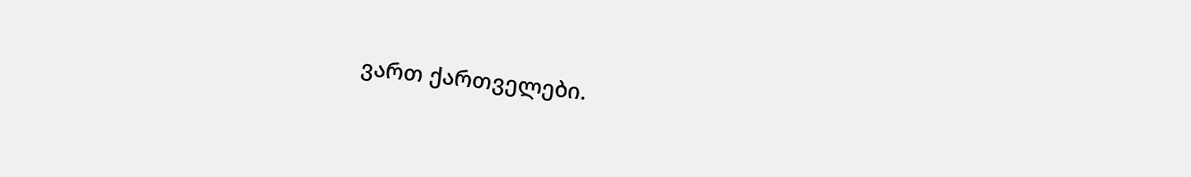ვართ ქართველები.